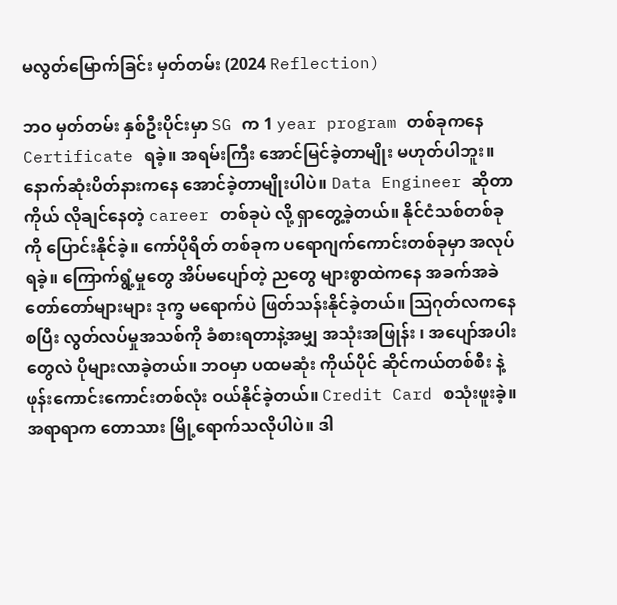မလွတ်မြောက်ခြင်း မှတ်တမ်း (2024 Reflection)

ဘဝ မှတ်တမ်း နှစ်ဦးပိုင်းမှာ SG က 1 year program တစ်ခုကနေ Certificate ရခဲ့။ အရမ်းကြီး အောင်မြင်ခဲ့တာမျိုး မဟုတ်ပါဘူး။ နောက်ဆုံးပိတ်နားကနေ အောင်ခဲ့တာမျိုးပါပဲ။ Data Engineer ဆိုတာ ကိုယ် လိုချင်နေတဲ့ career တစ်ခုပဲ လို့ ရှာတွေ့ခဲ့တယ်။ နိုင်ငံသစ်တစ်ခုကို ပြောင်းနိုင်ခဲ့။ ကော်ပိုရိတ် တစ်ခုက ပရောဂျက်ကောင်းတစ်ခုမှာ အလုပ်ရခဲ့။ ကြောက်ရွံ့မှုတွေ အိပ်မပျော်တဲ့ ညတွေ များစွာထဲကနေ အခက်အခဲတော်တော်များများ ဒုက္ခ မရောက်ပဲ ဖြတ်သန်းနိုင်ခဲ့တယ်။ သြဂုတ်လကနေ စပြီး လွတ်လပ်မှုအသစ်ကို ခံစားရတာနဲ့အမျှ အသုံးအဖြုန်း ၊ အပျော်အပါးတွေလဲ ပိုများလာခဲ့တယ်။ ဘဝမှာ ပထမဆုံး ကိုယ်ပိုင် ဆိုင်ကယ်တစ်စီး နဲ့ ဖုန်းကောင်းကောင်းတစ်လုံး ဝယ်နိုင်ခဲ့တယ်။ Credit Card စသုံးဖူးခဲ့။ အရာရာက တောသား မြို့ရောက်သလိုပါပဲ။ ဒါ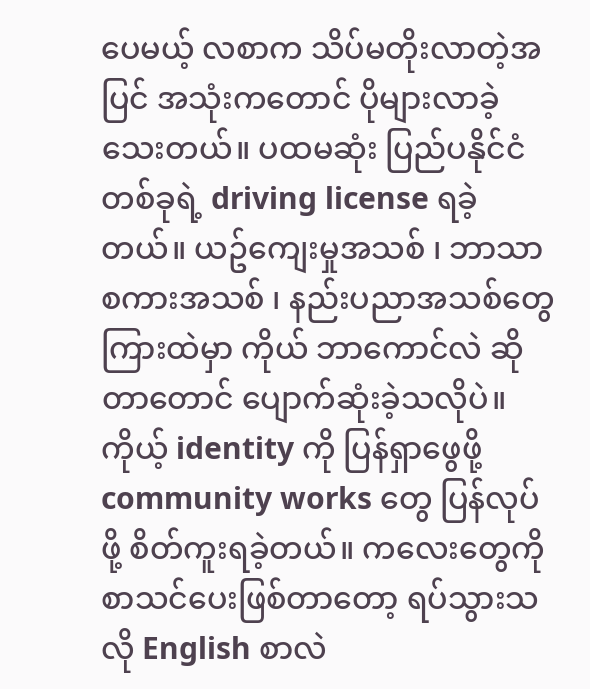ပေမယ့် လစာက သိပ်မတိုးလာတဲ့အပြင် အသုံးကတောင် ပိုများလာခဲ့သေးတယ်။ ပထမဆုံး ပြည်ပနိုင်ငံ တစ်ခုရဲ့ driving license ရခဲ့တယ်။ ယဥ်ကျေးမှုအသစ် ၊ ဘာသာစကားအသစ် ၊ နည်းပညာအသစ်တွေကြားထဲမှာ ကိုယ် ဘာကောင်လဲ ဆိုတာတောင် ပျောက်ဆုံးခဲ့သလိုပဲ။ ကိုယ့် identity ကို ပြန်ရှာဖွေဖို့ community works တွေ ပြန်လုပ်ဖို့ စိတ်ကူးရခဲ့တယ်။ ကလေးတွေကို စာသင်ပေးဖြစ်တာတော့ ရပ်သွားသလို English စာလဲ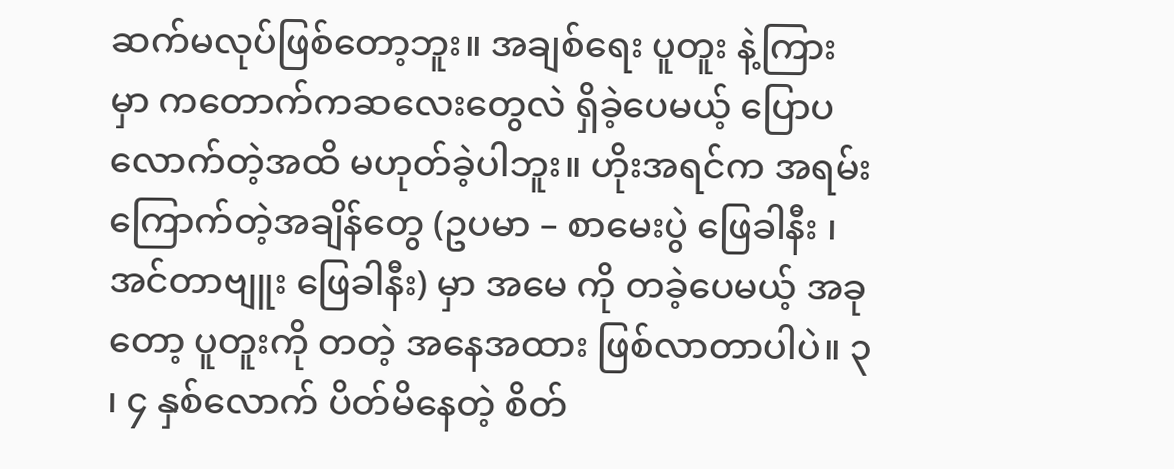ဆက်မလုပ်ဖြစ်တော့ဘူး။ အချစ်ရေး ပူတူး နဲ့ကြားမှာ ကတောက်ကဆလေးတွေလဲ ရှိခဲ့ပေမယ့် ပြောပလောက်တဲ့အထိ မဟုတ်ခဲ့ပါဘူး။ ဟိုးအရင်က အရမ်းကြောက်တဲ့အချိန်တွေ (ဥပမာ – စာမေးပွဲ ဖြေခါနီး ၊ အင်တာဗျူး ဖြေခါနီး) မှာ အမေ ကို တခဲ့ပေမယ့် အခုတော့ ပူတူးကို တတဲ့ အနေအထား ဖြစ်လာတာပါပဲ။ ၃ ၊ ၄ နှစ်လောက် ပိတ်မိနေတဲ့ စိတ်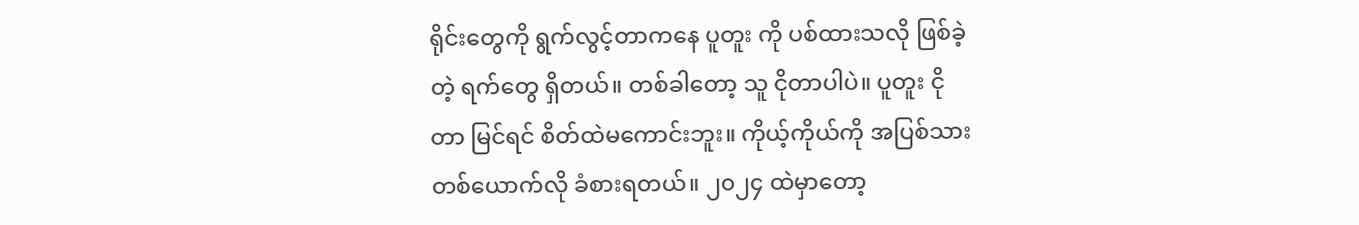ရိုင်းတွေကို ရွက်လွင့်တာကနေ ပူတူး ကို ပစ်ထားသလို ဖြစ်ခဲ့တဲ့ ရက်တွေ ရှိတယ်။ တစ်ခါတော့ သူ ငိုတာပါပဲ။ ပူတူး ငိုတာ မြင်ရင် စိတ်ထဲမကောင်းဘူး။ ကိုယ့်ကိုယ်ကို အပြစ်သား တစ်ယောက်လို ခံစားရတယ်။ ၂၀၂၄ ထဲမှာတော့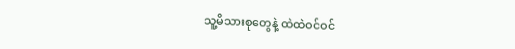သူ့မိသားစုတွေနဲ့ ထဲထဲဝင်ဝင်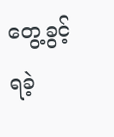တွေ့ခွင့်ရခဲ့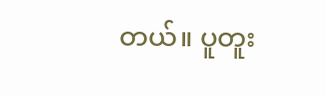တယ်။ ပူတူး